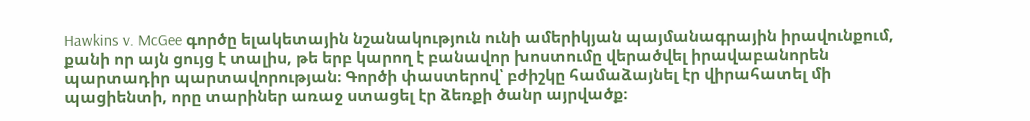Hawkins v. McGee գործը ելակետային նշանակություն ունի ամերիկյան պայմանագրային իրավունքում, քանի որ այն ցույց է տալիս, թե երբ կարող է բանավոր խոստումը վերածվել իրավաբանորեն պարտադիր պարտավորության։ Գործի փաստերով՝ բժիշկը համաձայնել էր վիրահատել մի պացիենտի, որը տարիներ առաջ ստացել էր ձեռքի ծանր այրվածք։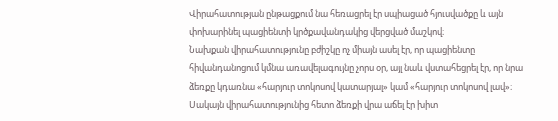Վիրահատության ընթացքում նա հեռացրել էր սպիացած հյուսվածքը և այն փոխարինել պացիենտի կրծքավանդակից վերցված մաշկով։
Նախքան վիրահատությունը բժիշկը ոչ միայն ասել էր, որ պացիենտը հիվանդանոցում կմնա առավելագույնը չորս օր, այլ նաև վստահեցրել էր, որ նրա ձեռքը կդառնա «հարյուր տոկոսով կատարյալ» կամ «հարյուր տոկոսով լավ»։ Սակայն վիրահատությունից հետո ձեռքի վրա աճել էր խիտ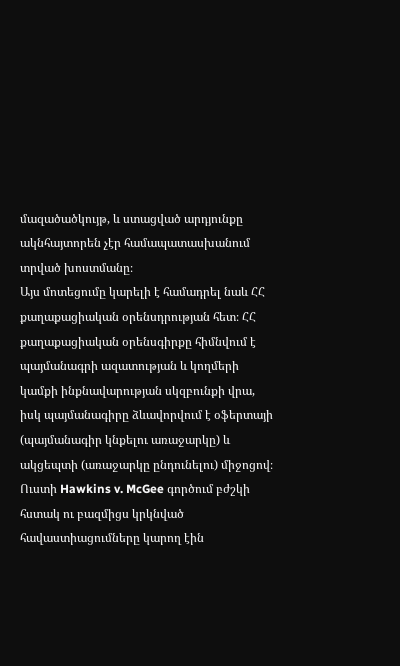մազածածկույթ, և ստացված արդյունքը ակնհայտորեն չէր համապատասխանում տրված խոստմանը։
Այս մոտեցումը կարելի է համադրել նաև ՀՀ քաղաքացիական օրենսդրության հետ։ ՀՀ քաղաքացիական օրենսգիրքը հիմնվում է պայմանագրի ազատության և կողմերի կամքի ինքնավարության սկզբունքի վրա, իսկ պայմանագիրը ձևավորվում է օֆերտայի (պայմանագիր կնքելու առաջարկը) և ակցեպտի (առաջարկը ընդունելու) միջոցով։
Ուստի Hawkins v. McGee գործում բժշկի հստակ ու բազմիցս կրկնված հավաստիացումները կարող էին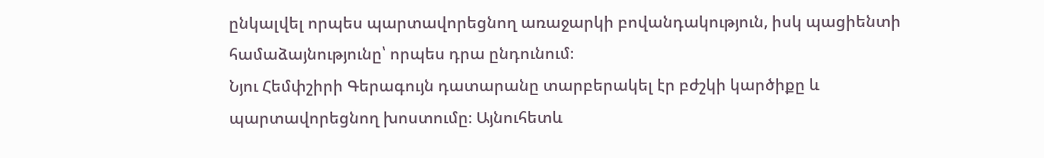ընկալվել որպես պարտավորեցնող առաջարկի բովանդակություն, իսկ պացիենտի համաձայնությունը՝ որպես դրա ընդունում։
Նյու Հեմփշիրի Գերագույն դատարանը տարբերակել էր բժշկի կարծիքը և պարտավորեցնող խոստումը։ Այնուհետև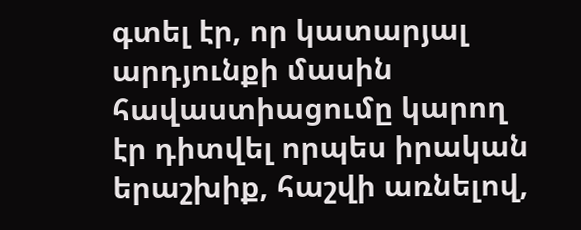գտել էր, որ կատարյալ արդյունքի մասին հավաստիացումը կարող էր դիտվել որպես իրական երաշխիք, հաշվի առնելով,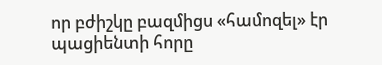որ բժիշկը բազմիցս «համոզել» էր պացիենտի հորը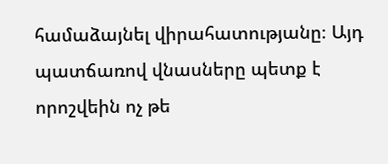համաձայնել վիրահատությանը։ Այդ պատճառով վնասները պետք է որոշվեին ոչ թե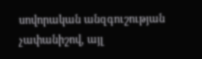սովորական անզգուշության չափանիշով, այլ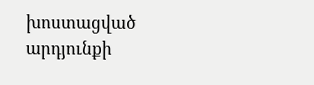խոստացված արդյունքի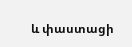և փաստացի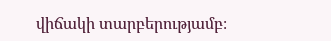վիճակի տարբերությամբ։